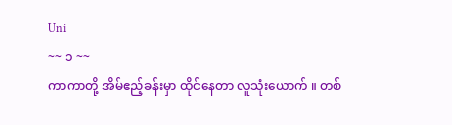Uni
~~ ၁ ~~
ကာကာတို့ အိမ်ဧည့်ခန်းမှာ ထိုင်နေတာ လူသုံးယောက် ။ တစ်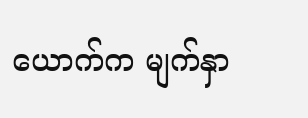ယောက်က မျက်နှာ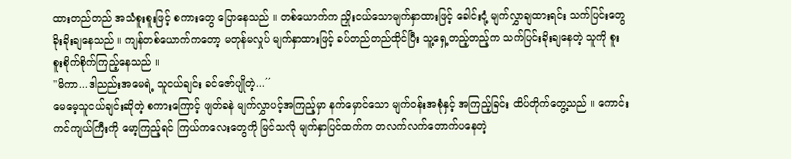ထားတည်တည် အသံစူးစူးဖြင့် စကားတွေ ပြောနေသည် ။ တစ်ယောက်က ညှိုးငယ်သောမျက်နှာထားဖြင့် ခေါင်းငုံ့ မျက်လွှာချထားရင်း သက်ပြင်းတွေ ခိုးခိုးချနေသည် ။ ကျန်တစ်ယောက်ကတော့ မတုန်မလှုပ် မျက်နှာထားဖြင့် ခပ်တည်တည်ထိုင်ပြီး သူ့ရှေ့တည့်တည့်က သက်ပြင်းခိုးချနေတဲ့ သူကို စူးစူးစိုက်စိုက်ကြည့်နေသည် ။
''မိကာ...ဒါညည်းအမေရဲ့ သူငယ်ချင်း ခင်ဇော်ပျိုတဲ့...´´
မေမေ့သူငယ်ချင်းဆိုတဲ့ စကားကြောင့် ဖျတ်ခနဲ မျက်လွှာပင့်အကြည့်မှာ နက်မှောင်သော မျက်ဝန်းအစုံနှင့် အကြည့်ခြင်း ထိပ်တိုက်တွေ့သည် ။ ကောင်းကင်ကျယ်ကြီးကို မော့ကြည့်ရင် ကြယ်ကလေးတွေကို မြင်သလို မျက်နှာပြင်ထက်က တလက်လက်တောက်ပနေတဲ့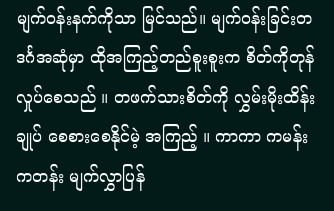မျက်ဝန်းနက်ကိုသာ မြင်သည်။ မျက်ဝန်းခြင်းတဒင်္ဂအဆုံမှာ ထိုအကြည့်တည်စူးစူးက စိတ်ကိုတုန်လှုပ်စေသည် ။ တဖက်သားစိတ်ကို လွှမ်းမိုးထိန်းချုပ် စေစားစေနိုင်မဲ့ အကြည့် ။ ကာကာ ကမန်းကတန်း မျက်လွှာပြန်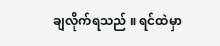ချလိုက်ရသည် ။ ရင်ထဲမှာ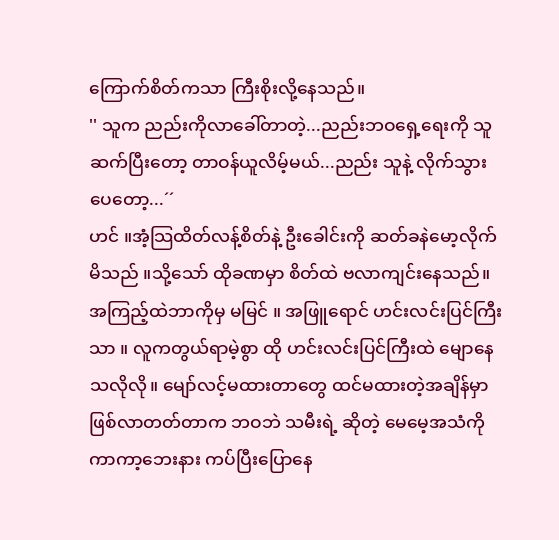ကြောက်စိတ်ကသာ ကြီးစိုးလို့နေသည်။
'' သူက ညည်းကိုလာခေါ်တာတဲ့...ညည်းဘဝရှေ့ရေးကို သူဆက်ပြီးတော့ တာဝန်ယူလိမ့်မယ်...ညည်း သူနဲ့ လိုက်သွားပေတော့...´´
ဟင် ။အံ့သြထိတ်လန့်စိတ်နဲ့ ဦးခေါင်းကို ဆတ်ခနဲမော့လိုက်မိသည် ။သို့သော် ထိုခဏမှာ စိတ်ထဲ ဗလာကျင်းနေသည်။ အကြည့်ထဲဘာကိုမှ မမြင် ။ အဖြူရောင် ဟင်းလင်းပြင်ကြီးသာ ။ လူကတွယ်ရာမဲ့စွာ ထို ဟင်းလင်းပြင်ကြီးထဲ မျောနေသလိုလို။ မျော်လင့်မထားတာတွေ ထင်မထားတဲ့အချိန်မှာ ဖြစ်လာတတ်တာက ဘဝဘဲ သမီးရဲ့ ဆိုတဲ့ မေမေ့အသံကို ကာကာ့ဘေးနား ကပ်ပြီးပြောနေ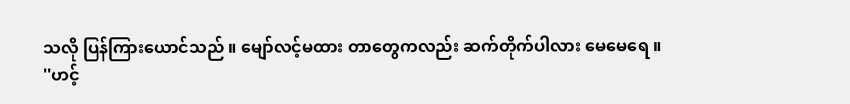သလို ပြန်ကြားယောင်သည် ။ မျော်လင့်မထား တာတွေကလည်း ဆက်တိုက်ပါလား မေမေရေ ။
''ဟင့်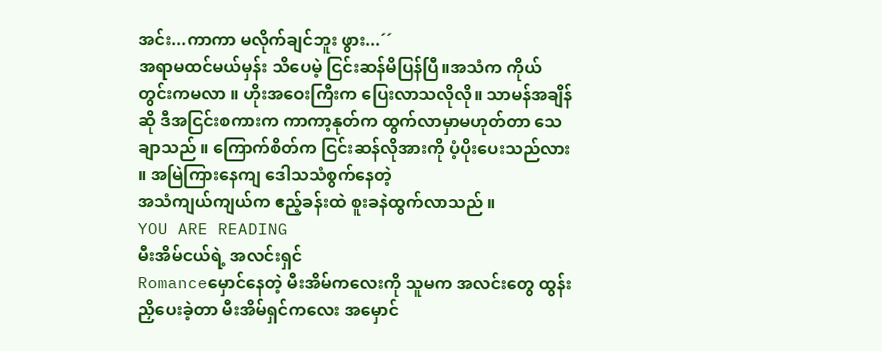အင်း...ကာကာ မလိုက်ချင်ဘူး ဖွား...´´
အရာမထင်မယ်မှန်း သိပေမဲ့ ငြင်းဆန်မိပြန်ပြီ။အသံက ကိုယ်တွင်းကမလာ ။ ဟိုးအဝေးကြီးက ပြေးလာသလိုလို။ သာမန်အချိန်ဆို ဒီအငြင်းစကားက ကာကာ့နုတ်က ထွက်လာမှာမဟုတ်တာ သေချာသည် ။ ကြောက်စိတ်က ငြင်းဆန်လိုအားကို ပံ့ပိုးပေးသည်လား ။ အမြဲကြားနေကျ ဒေါသသံစွက်နေတဲ့
အသံကျယ်ကျယ်က ဧည့်ခန်းထဲ စူးခနဲထွက်လာသည် ။
YOU ARE READING
မီးအိမ်ငယ်ရဲ့ အလင်းရှင်
Romanceမှောင်နေတဲ့ မီးအိမ်ကလေးကို သူမက အလင်းတွေ ထွန်းညှိပေးခဲ့တာ မီးအိမ်ရှင်ကလေး အမှောင်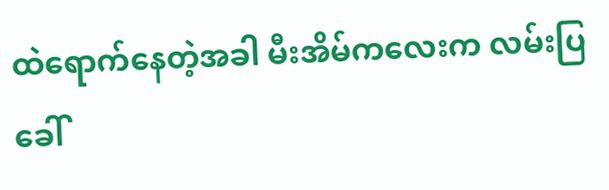ထဲရောက်နေတဲ့အခါ မီးအိမ်ကလေးက လမ်းပြခေါ်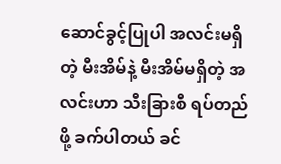ဆောင်ခွင့်ပြုပါ အလင်းမရှိတဲ့ မီးအိမ်နဲ့ မီးအိမ်မရှိတဲ့ အလင်းဟာ သီးခြားစီ ရပ်တည်ဖို့ ခက်ပါတယ် ခင်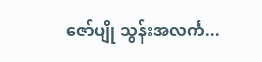ဇော်ပျို သွန်းအလင်္က...